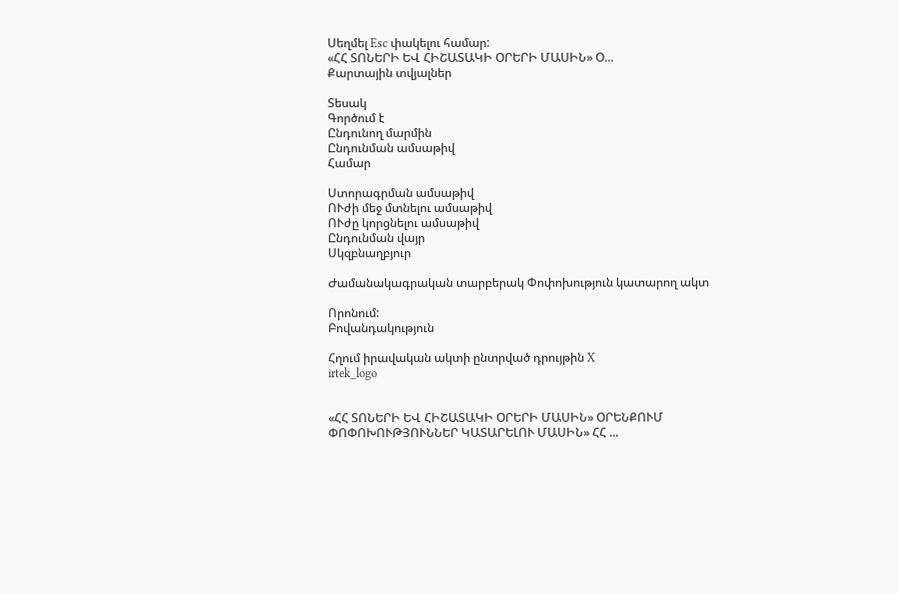Սեղմել Esc փակելու համար:
«ՀՀ ՏՈՆԵՐԻ ԵՎ ՀԻՇԱՏԱԿԻ ՕՐԵՐԻ ՄԱՍԻՆ» Օ...
Քարտային տվյալներ

Տեսակ
Գործում է
Ընդունող մարմին
Ընդունման ամսաթիվ
Համար

Ստորագրման ամսաթիվ
ՈՒժի մեջ մտնելու ամսաթիվ
ՈՒժը կորցնելու ամսաթիվ
Ընդունման վայր
Սկզբնաղբյուր

Ժամանակագրական տարբերակ Փոփոխություն կատարող ակտ

Որոնում:
Բովանդակություն

Հղում իրավական ակտի ընտրված դրույթին X
irtek_logo


«ՀՀ ՏՈՆԵՐԻ ԵՎ ՀԻՇԱՏԱԿԻ ՕՐԵՐԻ ՄԱՍԻՆ» ՕՐԵՆՔՈՒՄ ՓՈՓՈԽՈՒԹՅՈՒՆՆԵՐ ԿԱՏԱՐԵԼՈՒ ՄԱՍԻՆ» ՀՀ ...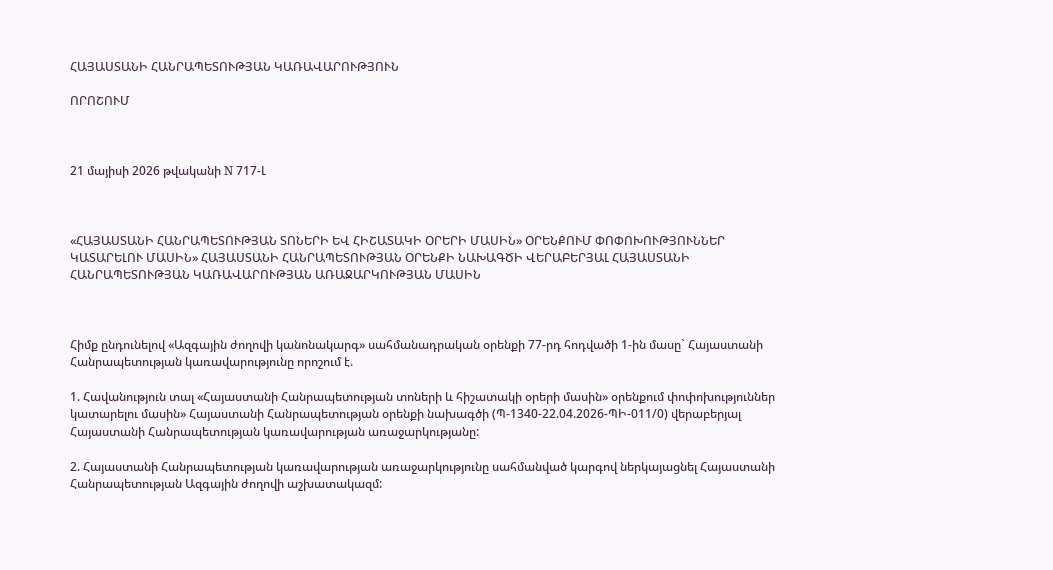ՀԱՅԱՍՏԱՆԻ ՀԱՆՐԱՊԵՏՈՒԹՅԱՆ ԿԱՌԱՎԱՐՈՒԹՅՈՒՆ

ՈՐՈՇՈՒՄ



21 մայիսի 2026 թվականի N 717-Լ



«ՀԱՅԱՍՏԱՆԻ ՀԱՆՐԱՊԵՏՈՒԹՅԱՆ ՏՈՆԵՐԻ ԵՎ ՀԻՇԱՏԱԿԻ ՕՐԵՐԻ ՄԱՍԻՆ» ՕՐԵՆՔՈՒՄ ՓՈՓՈԽՈՒԹՅՈՒՆՆԵՐ ԿԱՏԱՐԵԼՈՒ ՄԱՍԻՆ» ՀԱՅԱՍՏԱՆԻ ՀԱՆՐԱՊԵՏՈՒԹՅԱՆ ՕՐԵՆՔԻ ՆԱԽԱԳԾԻ ՎԵՐԱԲԵՐՅԱԼ ՀԱՅԱՍՏԱՆԻ ՀԱՆՐԱՊԵՏՈՒԹՅԱՆ ԿԱՌԱՎԱՐՈՒԹՅԱՆ ԱՌԱՋԱՐԿՈՒԹՅԱՆ ՄԱՍԻՆ



Հիմք ընդունելով «Ազգային ժողովի կանոնակարգ» սահմանադրական օրենքի 77-րդ հոդվածի 1-ին մասը` Հայաստանի Հանրապետության կառավարությունը որոշում է.

1. Հավանություն տալ «Հայաստանի Հանրապետության տոների և հիշատակի օրերի մասին» օրենքում փոփոխություններ կատարելու մասին» Հայաստանի Հանրապետության օրենքի նախագծի (Պ-1340-22.04.2026-ՊԻ-011/0) վերաբերյալ Հայաստանի Հանրապետության կառավարության առաջարկությանը:

2. Հայաստանի Հանրապետության կառավարության առաջարկությունը սահմանված կարգով ներկայացնել Հայաստանի Հանրապետության Ազգային ժողովի աշխատակազմ: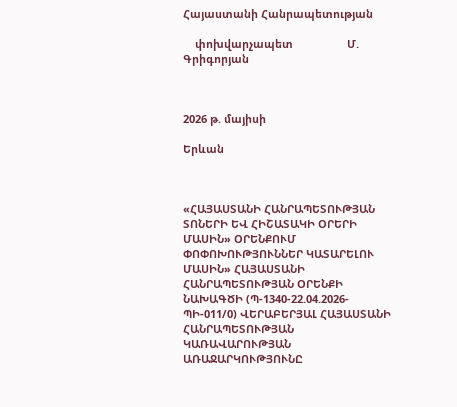Հայաստանի Հանրապետության

    փոխվարչապետ                  Մ. Գրիգորյան



2026 թ. մայիսի

Երևան



«ՀԱՅԱՍՏԱՆԻ ՀԱՆՐԱՊԵՏՈՒԹՅԱՆ ՏՈՆԵՐԻ ԵՎ ՀԻՇԱՏԱԿԻ ՕՐԵՐԻ ՄԱՍԻՆ» ՕՐԵՆՔՈՒՄ ՓՈՓՈԽՈՒԹՅՈՒՆՆԵՐ ԿԱՏԱՐԵԼՈՒ ՄԱՍԻՆ» ՀԱՅԱՍՏԱՆԻ ՀԱՆՐԱՊԵՏՈՒԹՅԱՆ ՕՐԵՆՔԻ ՆԱԽԱԳԾԻ (Պ-1340-22.04.2026-ՊԻ-011/0) ՎԵՐԱԲԵՐՅԱԼ ՀԱՅԱՍՏԱՆԻ ՀԱՆՐԱՊԵՏՈՒԹՅԱՆ ԿԱՌԱՎԱՐՈՒԹՅԱՆ ԱՌԱՋԱՐԿՈՒԹՅՈՒՆԸ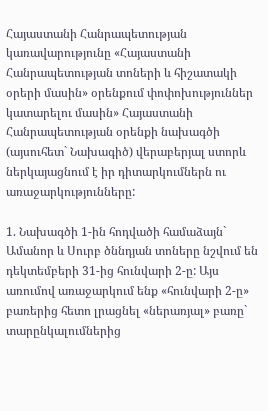Հայաստանի Հանրապետության կառավարությունը «Հայաստանի Հանրապետության տոների և հիշատակի օրերի մասին» օրենքում փոփոխություններ կատարելու մասին» Հայաստանի Հանրապետության օրենքի նախագծի (այսուհետ` Նախագիծ) վերաբերյալ ստորև ներկայացնում է իր դիտարկումներն ու առաջարկությունները:

1. Նախագծի 1-ին հոդվածի համաձայն` Ամանոր և Սուրբ ծննդյան տոները նշվում են դեկտեմբերի 31-ից հունվարի 2-ը: Այս առումով առաջարկում ենք «հունվարի 2-ը» բառերից հետո լրացնել «ներառյալ» բառը` տարընկալումներից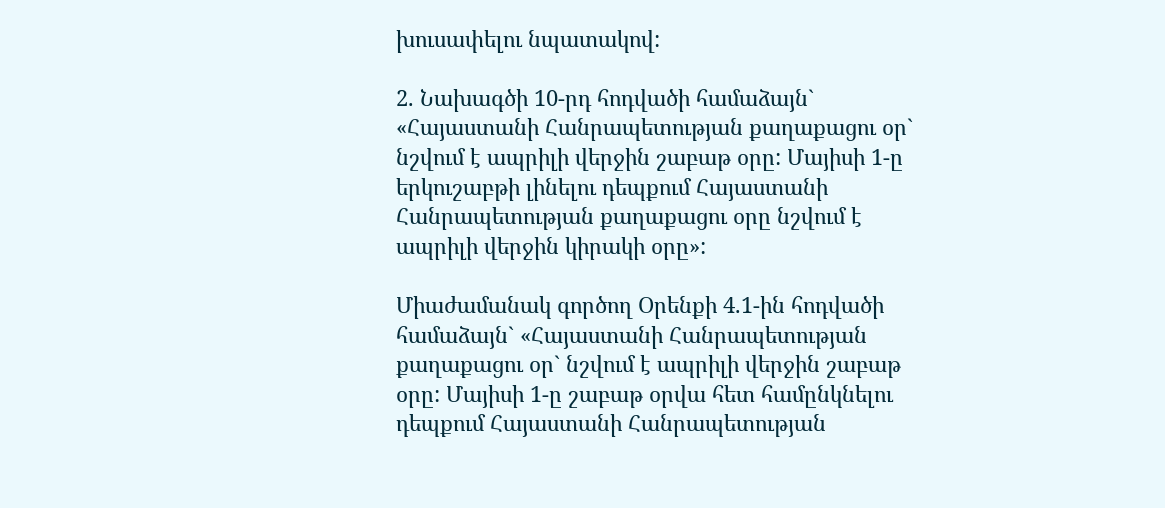խուսափելու նպատակով:

2. Նախագծի 10-րդ հոդվածի համաձայն` «Հայաստանի Հանրապետության քաղաքացու օր` նշվում է ապրիլի վերջին շաբաթ օրը: Մայիսի 1-ը երկուշաբթի լինելու դեպքում Հայաստանի Հանրապետության քաղաքացու օրը նշվում է ապրիլի վերջին կիրակի օրը»:

Միաժամանակ գործող Օրենքի 4.1-ին հոդվածի համաձայն` «Հայաստանի Հանրապետության քաղաքացու օր` նշվում է ապրիլի վերջին շաբաթ օրը: Մայիսի 1-ը շաբաթ օրվա հետ համընկնելու դեպքում Հայաստանի Հանրապետության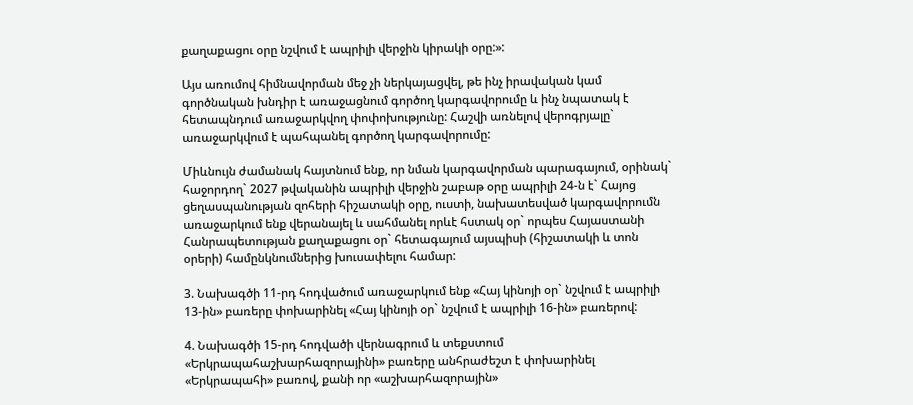քաղաքացու օրը նշվում է ապրիլի վերջին կիրակի օրը:»:

Այս առումով հիմնավորման մեջ չի ներկայացվել, թե ինչ իրավական կամ գործնական խնդիր է առաջացնում գործող կարգավորումը և ինչ նպատակ է հետապնդում առաջարկվող փոփոխությունը: Հաշվի առնելով վերոգրյալը` առաջարկվում է պահպանել գործող կարգավորումը:

Միևնույն ժամանակ հայտնում ենք, որ նման կարգավորման պարագայում, օրինակ` հաջորդող` 2027 թվականին ապրիլի վերջին շաբաթ օրը ապրիլի 24-ն է` Հայոց ցեղասպանության զոհերի հիշատակի օրը, ուստի, նախատեսված կարգավորումն առաջարկում ենք վերանայել և սահմանել որևէ հստակ օր` որպես Հայաստանի Հանրապետության քաղաքացու օր` հետագայում այսպիսի (հիշատակի և տոն օրերի) համընկնումներից խուսափելու համար:

3. Նախագծի 11-րդ հոդվածում առաջարկում ենք «Հայ կինոյի օր` նշվում է ապրիլի 13-ին» բառերը փոխարինել «Հայ կինոյի օր` նշվում է ապրիլի 16-ին» բառերով:

4. Նախագծի 15-րդ հոդվածի վերնագրում և տեքստում «Երկրապահաշխարհազորայինի» բառերը անհրաժեշտ է փոխարինել «Երկրապահի» բառով, քանի որ «աշխարհազորային»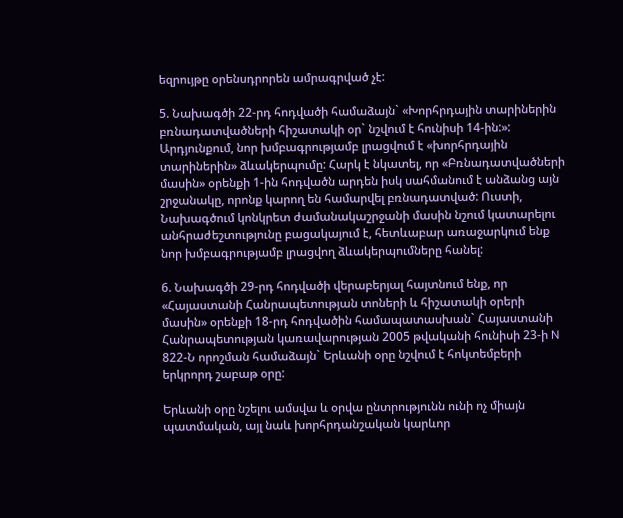եզրույթը օրենսդրորեն ամրագրված չէ:

5. Նախագծի 22-րդ հոդվածի համաձայն` «Խորհրդային տարիներին բռնադատվածների հիշատակի օր` նշվում է հունիսի 14-ին:»: Արդյունքում, նոր խմբագրությամբ լրացվում է «խորհրդային տարիներին» ձևակերպումը: Հարկ է նկատել, որ «Բռնադատվածների մասին» օրենքի 1-ին հոդվածն արդեն իսկ սահմանում է անձանց այն շրջանակը, որոնք կարող են համարվել բռնադատված: Ուստի, Նախագծում կոնկրետ ժամանակաշրջանի մասին նշում կատարելու անհրաժեշտությունը բացակայում է, հետևաբար առաջարկում ենք նոր խմբագրությամբ լրացվող ձևակերպումները հանել:

6. Նախագծի 29-րդ հոդվածի վերաբերյալ հայտնում ենք, որ «Հայաստանի Հանրապետության տոների և հիշատակի օրերի մասին» օրենքի 18-րդ հոդվածին համապատասխան` Հայաստանի Հանրապետության կառավարության 2005 թվականի հունիսի 23-ի N 822-Ն որոշման համաձայն` Երևանի օրը նշվում է հոկտեմբերի երկրորդ շաբաթ օրը:

Երևանի օրը նշելու ամսվա և օրվա ընտրությունն ունի ոչ միայն պատմական, այլ նաև խորհրդանշական կարևոր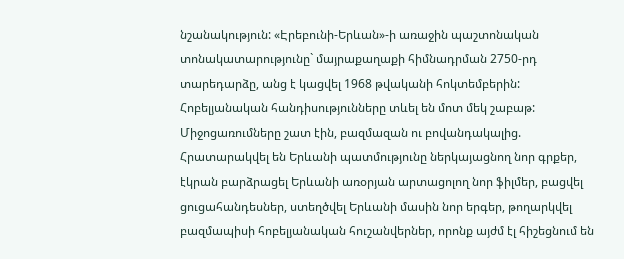նշանակություն: «Էրեբունի-Երևան»-ի առաջին պաշտոնական տոնակատարությունը` մայրաքաղաքի հիմնադրման 2750-րդ տարեդարձը, անց է կացվել 1968 թվականի հոկտեմբերին: Հոբելյանական հանդիսությունները տևել են մոտ մեկ շաբաթ: Միջոցառումները շատ էին, բազմազան ու բովանդակալից. Հրատարակվել են Երևանի պատմությունը ներկայացնող նոր գրքեր, էկրան բարձրացել Երևանի առօրյան արտացոլող նոր ֆիլմեր, բացվել ցուցահանդեսներ, ստեղծվել Երևանի մասին նոր երգեր, թողարկվել բազմապիսի հոբելյանական հուշանվերներ, որոնք այժմ էլ հիշեցնում են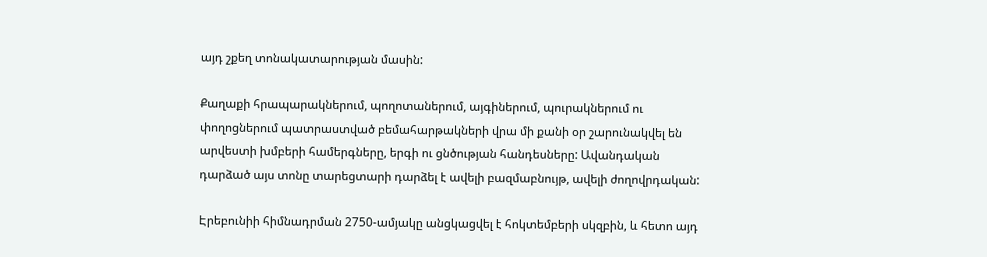այդ շքեղ տոնակատարության մասին:

Քաղաքի հրապարակներում, պողոտաներում, այգիներում, պուրակներում ու փողոցներում պատրաստված բեմահարթակների վրա մի քանի օր շարունակվել են արվեստի խմբերի համերգները, երգի ու ցնծության հանդեսները: Ավանդական դարձած այս տոնը տարեցտարի դարձել է ավելի բազմաբնույթ, ավելի ժողովրդական:

Էրեբունիի հիմնադրման 2750-ամյակը անցկացվել է հոկտեմբերի սկզբին, և հետո այդ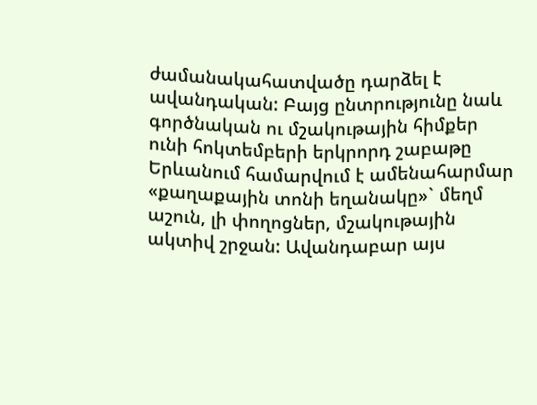ժամանակահատվածը դարձել է ավանդական: Բայց ընտրությունը նաև գործնական ու մշակութային հիմքեր ունի հոկտեմբերի երկրորդ շաբաթը Երևանում համարվում է ամենահարմար «քաղաքային տոնի եղանակը»` մեղմ աշուն, լի փողոցներ, մշակութային ակտիվ շրջան: Ավանդաբար այս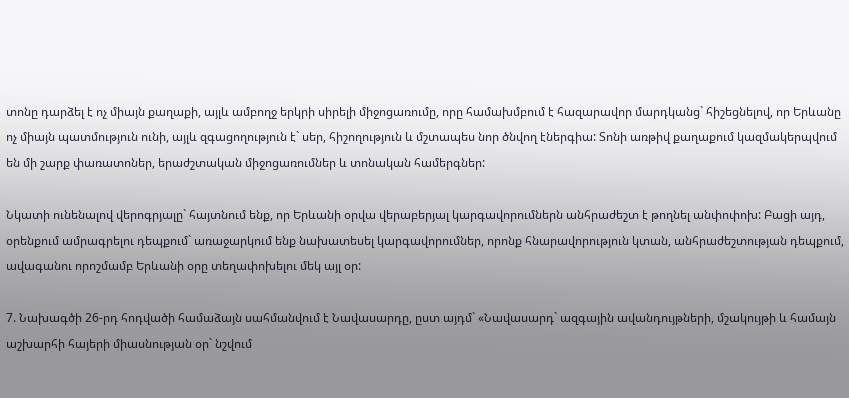տոնը դարձել է ոչ միայն քաղաքի, այլև ամբողջ երկրի սիրելի միջոցառումը, որը համախմբում է հազարավոր մարդկանց` հիշեցնելով, որ Երևանը ոչ միայն պատմություն ունի, այլև զգացողություն է` սեր, հիշողություն և մշտապես նոր ծնվող էներգիա: Տոնի առթիվ քաղաքում կազմակերպվում են մի շարք փառատոներ, երաժշտական միջոցառումներ և տոնական համերգներ:

Նկատի ունենալով վերոգրյալը` հայտնում ենք, որ Երևանի օրվա վերաբերյալ կարգավորումներն անհրաժեշտ է թողնել անփոփոխ: Բացի այդ, օրենքում ամրագրելու դեպքում` առաջարկում ենք նախատեսել կարգավորումներ, որոնք հնարավորություն կտան, անհրաժեշտության դեպքում, ավագանու որոշմամբ Երևանի օրը տեղափոխելու մեկ այլ օր:

7. Նախագծի 26-րդ հոդվածի համաձայն սահմանվում է Նավասարդը, ըստ այդմ` «Նավասարդ` ազգային ավանդույթների, մշակույթի և համայն աշխարհի հայերի միասնության օր` նշվում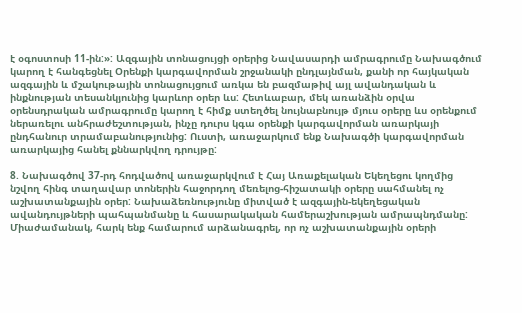է օգոստոսի 11-ին:»: Ազգային տոնացույցի օրերից Նավասարդի ամրագրումը Նախագծում կարող է հանգեցնել Օրենքի կարգավորման շրջանակի ընդլայնման, քանի որ հայկական ազգային և մշակութային տոնացույցում առկա են բազմաթիվ այլ ավանդական և ինքնության տեսանկյունից կարևոր օրեր ևս: Հետևաբար, մեկ առանձին օրվա օրենսդրական ամրագրումը կարող է հիմք ստեղծել նույնաբնույթ մյուս օրերը ևս օրենքում ներառելու անհրաժեշտության, ինչը դուրս կգա օրենքի կարգավորման առարկայի ընդհանուր տրամաբանությունից: Ուստի, առաջարկում ենք Նախագծի կարգավորման առարկայից հանել քննարկվող դրույթը:

8. Նախագծով 37-րդ հոդվածով առաջարկվում է Հայ Առաքելական Եկեղեցու կողմից նշվող հինգ տաղավար տոներին հաջորդող մեռելոց-հիշատակի օրերը սահմանել ոչ աշխատանքային օրեր: Նախաձեռնությունը միտված է ազգային-եկեղեցական ավանդույթների պահպանմանը և հասարակական համերաշխության ամրապնդմանը: Միաժամանակ, հարկ ենք համարում արձանագրել, որ ոչ աշխատանքային օրերի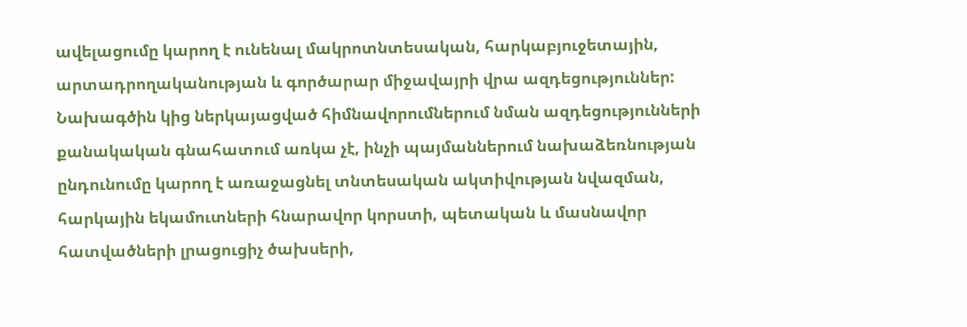ավելացումը կարող է ունենալ մակրոտնտեսական, հարկաբյուջետային, արտադրողականության և գործարար միջավայրի վրա ազդեցություններ: Նախագծին կից ներկայացված հիմնավորումներում նման ազդեցությունների քանակական գնահատում առկա չէ, ինչի պայմաններում նախաձեռնության ընդունումը կարող է առաջացնել տնտեսական ակտիվության նվազման, հարկային եկամուտների հնարավոր կորստի, պետական և մասնավոր հատվածների լրացուցիչ ծախսերի,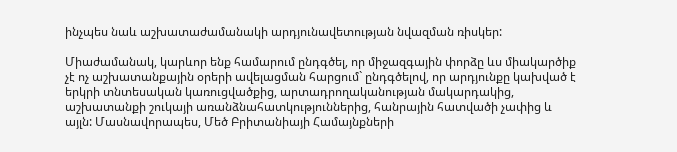ինչպես նաև աշխատաժամանակի արդյունավետության նվազման ռիսկեր:

Միաժամանակ, կարևոր ենք համարում ընդգծել, որ միջազգային փորձը ևս միակարծիք չէ ոչ աշխատանքային օրերի ավելացման հարցում` ընդգծելով, որ արդյունքը կախված է երկրի տնտեսական կառուցվածքից, արտադրողականության մակարդակից, աշխատանքի շուկայի առանձնահատկություններից, հանրային հատվածի չափից և այլն: Մասնավորապես, Մեծ Բրիտանիայի Համայնքների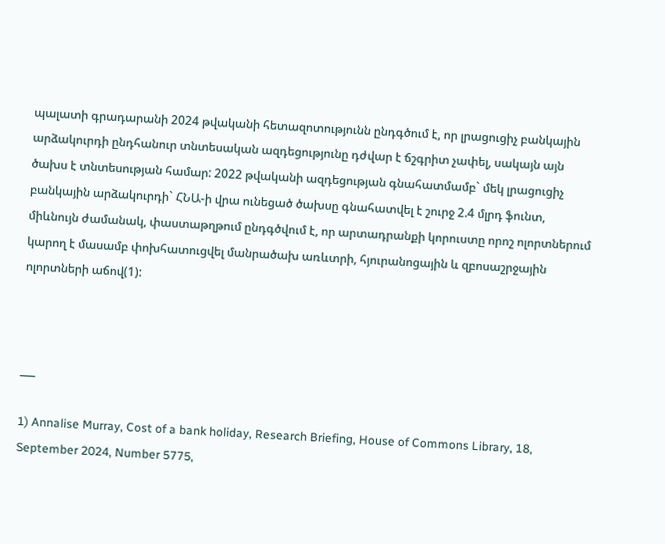պալատի գրադարանի 2024 թվականի հետազոտությունն ընդգծում է, որ լրացուցիչ բանկային արձակուրդի ընդհանուր տնտեսական ազդեցությունը դժվար է ճշգրիտ չափել, սակայն այն ծախս է տնտեսության համար: 2022 թվականի ազդեցության գնահատմամբ` մեկ լրացուցիչ բանկային արձակուրդի` ՀՆԱ-ի վրա ունեցած ծախսը գնահատվել է շուրջ 2.4 մլրդ ֆունտ, միևնույն ժամանակ, փաստաթղթում ընդգծվում է, որ արտադրանքի կորուստը որոշ ոլորտներում կարող է մասամբ փոխհատուցվել մանրածախ առևտրի, հյուրանոցային և զբոսաշրջային ոլորտների աճով(1):



___

1) Annalise Murray, Cost of a bank holiday, Research Briefing, House of Commons Library, 18, September 2024, Number 5775,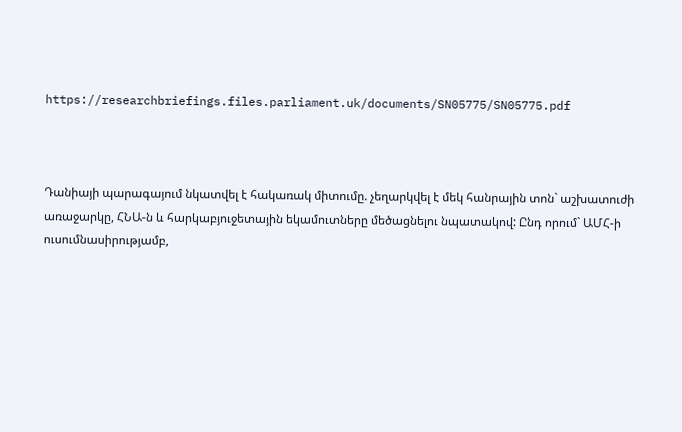https://researchbriefings.files.parliament.uk/documents/SN05775/SN05775.pdf



Դանիայի պարագայում նկատվել է հակառակ միտումը. չեղարկվել է մեկ հանրային տոն` աշխատուժի առաջարկը, ՀՆԱ-ն և հարկաբյուջետային եկամուտները մեծացնելու նպատակով: Ընդ որում` ԱՄՀ-ի ուսումնասիրությամբ,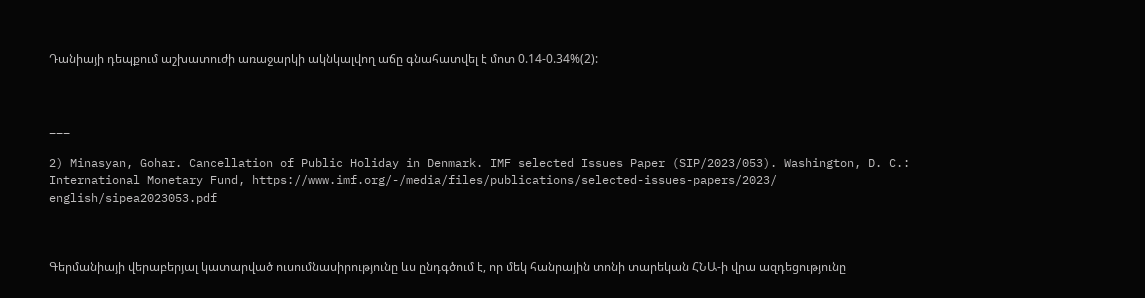Դանիայի դեպքում աշխատուժի առաջարկի ակնկալվող աճը գնահատվել է մոտ 0.14-0.34%(2):



___

2) Minasyan, Gohar. Cancellation of Public Holiday in Denmark. IMF selected Issues Paper (SIP/2023/053). Washington, D. C.: International Monetary Fund, https://www.imf.org/-/media/files/publications/selected-issues-papers/2023/ english/sipea2023053.pdf



Գերմանիայի վերաբերյալ կատարված ուսումնասիրությունը ևս ընդգծում է, որ մեկ հանրային տոնի տարեկան ՀՆԱ-ի վրա ազդեցությունը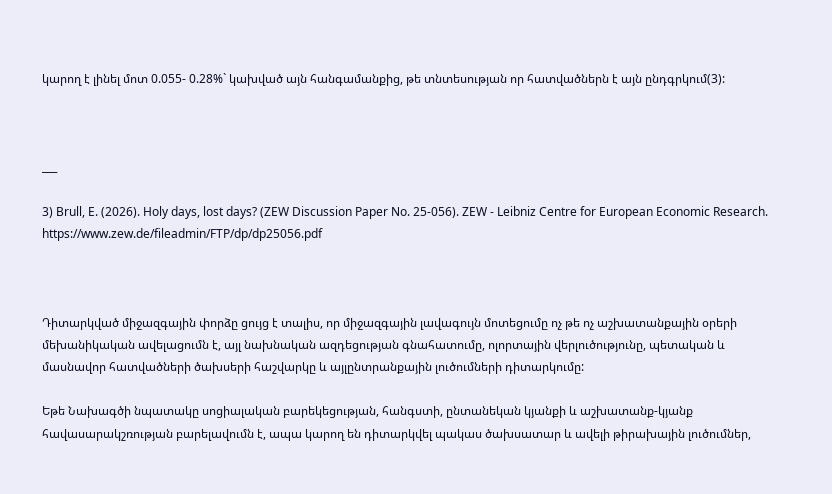կարող է լինել մոտ 0.055- 0.28%` կախված այն հանգամանքից, թե տնտեսության որ հատվածներն է այն ընդգրկում(3):



___

3) Brull, E. (2026). Holy days, lost days? (ZEW Discussion Paper No. 25-056). ZEW - Leibniz Centre for European Economic Research. https://www.zew.de/fileadmin/FTP/dp/dp25056.pdf



Դիտարկված միջազգային փորձը ցույց է տալիս, որ միջազգային լավագույն մոտեցումը ոչ թե ոչ աշխատանքային օրերի մեխանիկական ավելացումն է, այլ նախնական ազդեցության գնահատումը, ոլորտային վերլուծությունը, պետական և մասնավոր հատվածների ծախսերի հաշվարկը և այլընտրանքային լուծումների դիտարկումը:

Եթե Նախագծի նպատակը սոցիալական բարեկեցության, հանգստի, ընտանեկան կյանքի և աշխատանք-կյանք հավասարակշռության բարելավումն է, ապա կարող են դիտարկվել պակաս ծախսատար և ավելի թիրախային լուծումներ,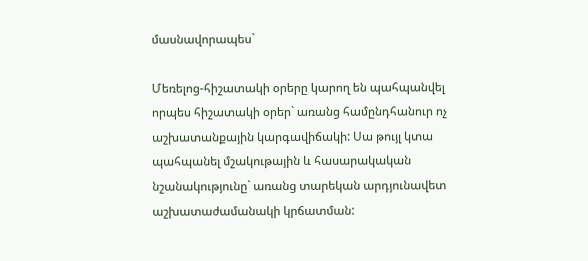մասնավորապես`

Մեռելոց-հիշատակի օրերը կարող են պահպանվել որպես հիշատակի օրեր` առանց համընդհանուր ոչ աշխատանքային կարգավիճակի: Սա թույլ կտա պահպանել մշակութային և հասարակական նշանակությունը` առանց տարեկան արդյունավետ աշխատաժամանակի կրճատման: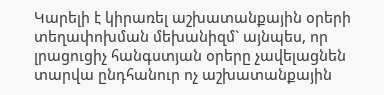Կարելի է կիրառել աշխատանքային օրերի տեղափոխման մեխանիզմ` այնպես, որ լրացուցիչ հանգստյան օրերը չավելացնեն տարվա ընդհանուր ոչ աշխատանքային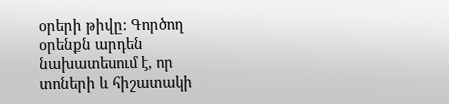օրերի թիվը: Գործող օրենքն արդեն նախատեսում է, որ տոների և հիշատակի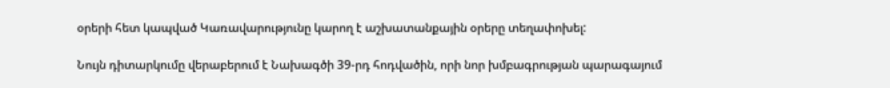օրերի հետ կապված Կառավարությունը կարող է աշխատանքային օրերը տեղափոխել:

Նույն դիտարկումը վերաբերում է Նախագծի 39-րդ հոդվածին, որի նոր խմբագրության պարագայում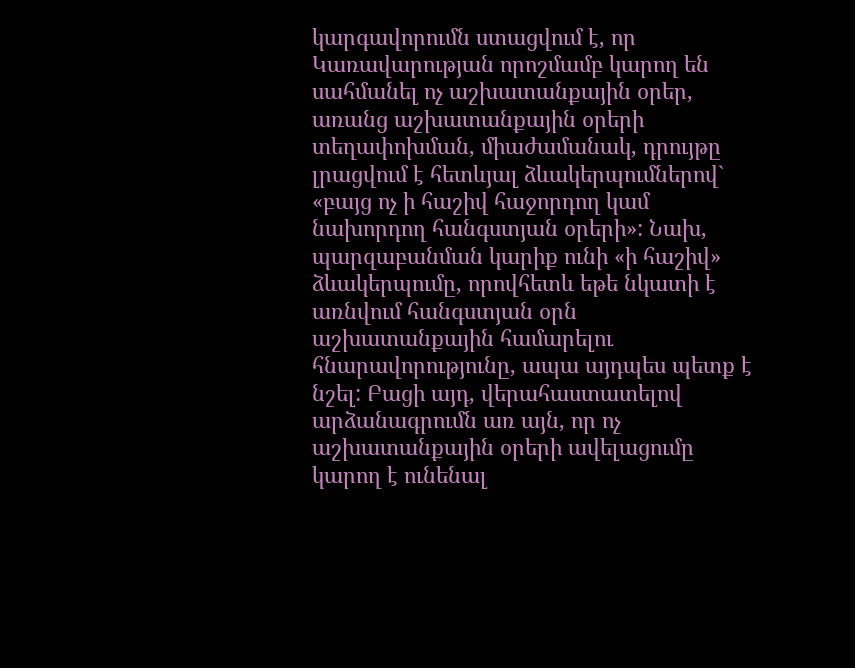կարգավորումն ստացվում է, որ Կառավարության որոշմամբ կարող են սահմանել ոչ աշխատանքային օրեր, առանց աշխատանքային օրերի տեղափոխման, միաժամանակ, դրույթը լրացվում է հետևյալ ձևակերպումներով` «բայց ոչ ի հաշիվ հաջորդող կամ նախորդող հանգստյան օրերի»: Նախ, պարզաբանման կարիք ունի «ի հաշիվ» ձևակերպումը, որովհետև եթե նկատի է առնվում հանգստյան օրն աշխատանքային համարելու հնարավորությունը, ապա այդպես պետք է նշել: Բացի այդ, վերահաստատելով արձանագրումն առ այն, որ ոչ աշխատանքային օրերի ավելացումը կարող է ունենալ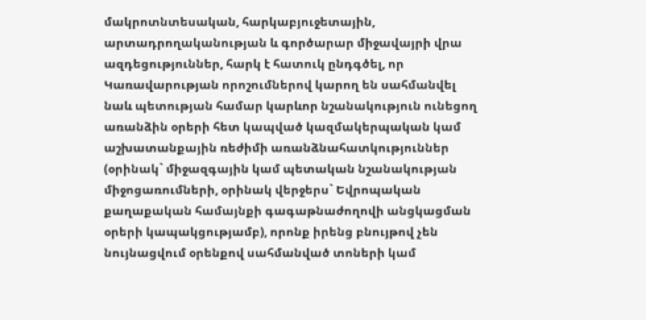մակրոտնտեսական, հարկաբյուջետային, արտադրողականության և գործարար միջավայրի վրա ազդեցություններ, հարկ է հատուկ ընդգծել, որ Կառավարության որոշումներով կարող են սահմանվել նաև պետության համար կարևոր նշանակություն ունեցող առանձին օրերի հետ կապված կազմակերպական կամ աշխատանքային ռեժիմի առանձնահատկություններ (օրինակ` միջազգային կամ պետական նշանակության միջոցառումների, օրինակ վերջերս` Եվրոպական քաղաքական համայնքի գագաթնաժողովի անցկացման օրերի կապակցությամբ), որոնք իրենց բնույթով չեն նույնացվում օրենքով սահմանված տոների կամ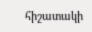հիշատակի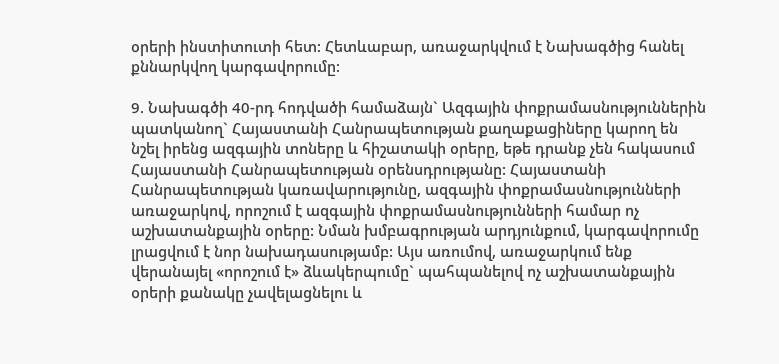օրերի ինստիտուտի հետ: Հետևաբար, առաջարկվում է Նախագծից հանել քննարկվող կարգավորումը:

9. Նախագծի 40-րդ հոդվածի համաձայն` Ազգային փոքրամասնություններին պատկանող` Հայաստանի Հանրապետության քաղաքացիները կարող են նշել իրենց ազգային տոները և հիշատակի օրերը, եթե դրանք չեն հակասում Հայաստանի Հանրապետության օրենսդրությանը: Հայաստանի Հանրապետության կառավարությունը, ազգային փոքրամասնությունների առաջարկով, որոշում է ազգային փոքրամասնությունների համար ոչ աշխատանքային օրերը: Նման խմբագրության արդյունքում, կարգավորումը լրացվում է նոր նախադասությամբ: Այս առումով, առաջարկում ենք վերանայել «որոշում է» ձևակերպումը` պահպանելով ոչ աշխատանքային օրերի քանակը չավելացնելու և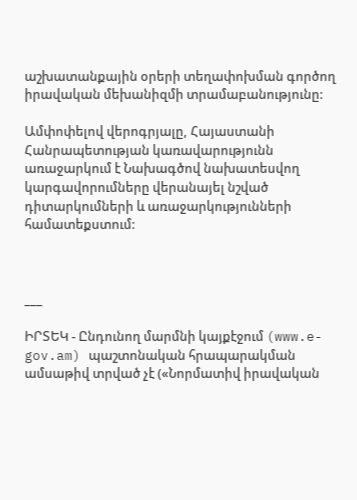աշխատանքային օրերի տեղափոխման գործող իրավական մեխանիզմի տրամաբանությունը:

Ամփոփելով վերոգրյալը, Հայաստանի Հանրապետության կառավարությունն առաջարկում է Նախագծով նախատեսվող կարգավորումները վերանայել նշված դիտարկումների և առաջարկությունների համատեքստում:



___

ԻՐՏԵԿ - Ընդունող մարմնի կայքէջում (www.e-gov.am) պաշտոնական հրապարակման ամսաթիվ տրված չէ («Նորմատիվ իրավական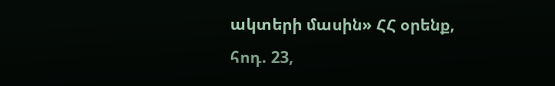ակտերի մասին» ՀՀ օրենք, հոդ. 23,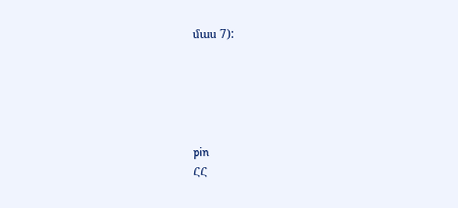մաս 7):





pin
ՀՀ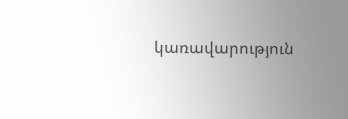կառավարություն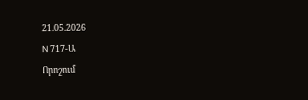21.05.2026
N 717-Ա
Որոշում